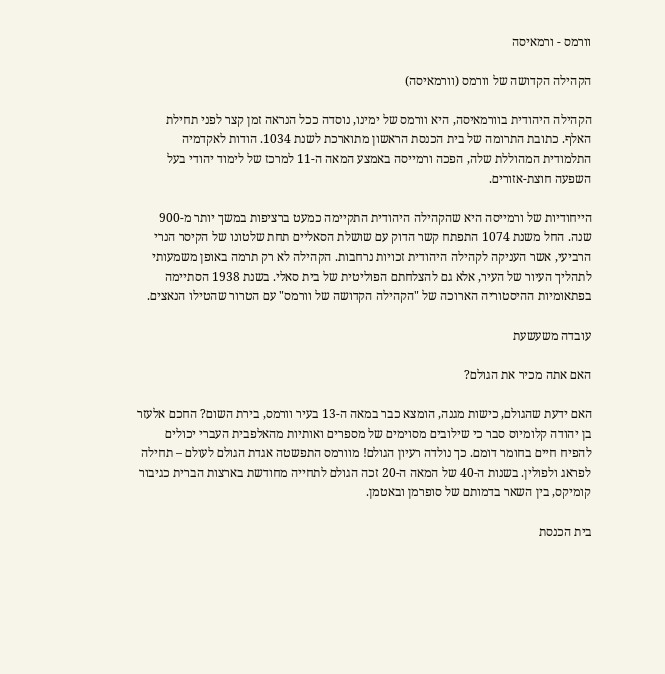וורמס - ורמאיסה

הקהילה הקדושה של וורמס (וורמאיסה)

הקהילה היהודית בוורמאיסה, היא וורמס של ימינו, נוסדה ככל הנראה זמן קצר לפני תחילת האלף. כתובת התרומה של בית הכנסת הראשון מתוארכת לשנת 1034. הודות לאקדמיה התלמודית המהוללת שלה, הפכה ורמייסה באמצע המאה ה-11 למרכז של לימוד יהודי בעל השפעה חוצת-אזורים.

הייחודיות של ורמייסה היא שהקהילה היהודית התקיימה כמעט ברציפות במשך יותר מ-900 שנה. החל משנת 1074 התפתח קשר הדוק עם שושלת הסאליים תחת שלטונו של הקיסר הנרי הרביעי, אשר העניקה לקהילה היהודית זכויות נרחבות. הקהילה לא רק תרמה באופן משמעותי לתהליך העיור של העיר, אלא גם להצלחתם הפוליטית של בית סאלי. בשנת 1938 הסתיימה בפתאומיות ההיסטוריה הארוכה של "הקהילה הקדושה של וורמס" עם הטרור שהטילו הנאצים.

עובדה משעשעת

האם אתה מכיר את הגולם?

האם ידעת שהגולם, כישות מגנה, הומצא כבר במאה ה-13 בעיר וורמס, בירת השום? החכם אלעזר בן יהודה קלומיוס סבר כי שילובים מסוימים של מספרים ואותיות מהאלפבית העברי יכולים להפיח חיים בחומר דומם. כך נולדה רעיון הגולם! מוורמס התפשטה אגדת הגולם לעולם – תחילה לפראג ולפולין. בשנות ה-40 של המאה ה-20 זכה הגולם לתחייה מחודשת בארצות הברית כגיבור קומיקס, בין השאר בדמותם של סופרמן ובאטמן.

בית הכנסת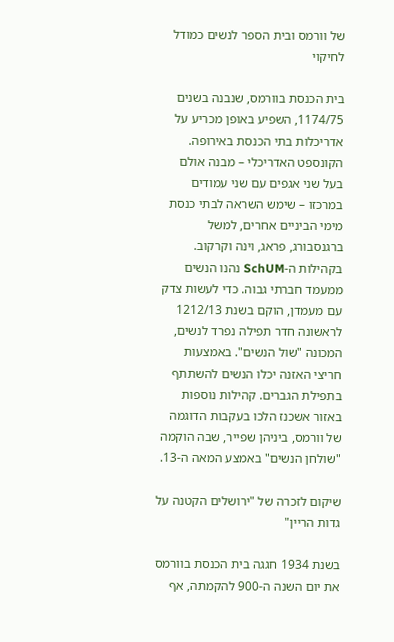של וורמס ובית הספר לנשים כמודל לחיקוי

בית הכנסת בוורמס, שנבנה בשנים 1174/75, השפיע באופן מכריע על אדריכלות בתי הכנסת באירופה. הקונספט האדריכלי – מבנה אולם בעל שני אגפים עם שני עמודים במרכזו – שימש השראה לבתי כנסת מימי הביניים אחרים, למשל ברגנסבורג, פראג, וינה וקרקוב.
בקהילות ה-SchUM נהנו הנשים ממעמד חברתי גבוה. כדי לעשות צדק עם מעמדן, הוקם בשנת 1212/13 לראשונה חדר תפילה נפרד לנשים, המכונה "שול הנשים". באמצעות חריצי האזנה יכלו הנשים להשתתף בתפילת הגברים. קהילות נוספות באזור אשכנז הלכו בעקבות הדוגמה של וורמס, ביניהן שפייר, שבה הוקמה "שולחן הנשים" באמצע המאה ה-13.

שיקום לזכרה של "ירושלים הקטנה על גדות הריין"

בשנת 1934 חגגה בית הכנסת בוורמס את יום השנה ה-900 להקמתה, אף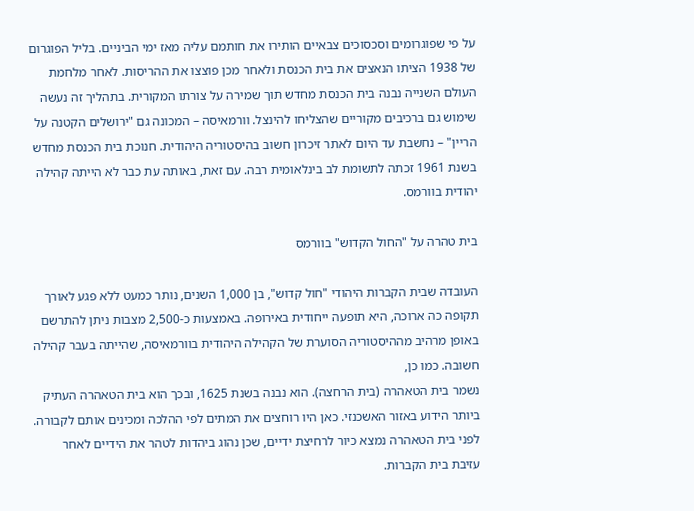על פי שפוגרומים וסכסוכים צבאיים הותירו את חותמם עליה מאז ימי הביניים. בליל הפוגרום של 1938 הציתו הנאצים את בית הכנסת ולאחר מכן פוצצו את ההריסות. לאחר מלחמת העולם השנייה נבנה בית הכנסת מחדש תוך שמירה על צורתו המקורית. בתהליך זה נעשה שימוש גם ברכיבים מקוריים שהצליחו להינצל. וורמאיסה – המכונה גם "ירושלים הקטנה על הריין" – נחשבת עד היום לאתר זיכרון חשוב בהיסטוריה היהודית. חנוכת בית הכנסת מחדש בשנת 1961 זכתה לתשומת לב בינלאומית רבה. עם זאת, באותה עת כבר לא הייתה קהילה יהודית בוורמס.

בית טהרה על "החול הקדוש" בוורמס

העובדה שבית הקברות היהודי "חול קדוש", בן 1,000 השנים, נותר כמעט ללא פגע לאורך תקופה כה ארוכה, היא תופעה ייחודית באירופה. באמצעות כ-2,500 מצבות ניתן להתרשם באופן מרהיב מההיסטוריה הסוערת של הקהילה היהודית בוורמאיסה, שהייתה בעבר קהילה חשובה. כמו כן,
נשמר בית הטאהרה (בית הרחצה). הוא נבנה בשנת 1625, ובכך הוא בית הטאהרה העתיק ביותר הידוע באזור האשכנזי. כאן היו רוחצים את המתים לפי ההלכה ומכינים אותם לקבורה. לפני בית הטאהרה נמצא כיור לרחיצת ידיים, שכן נהוג ביהדות לטהר את הידיים לאחר עזיבת בית הקברות.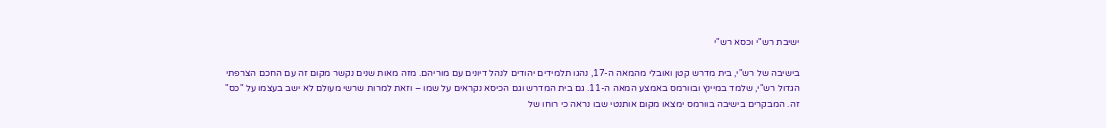ישיבת רש"י וכסא רש"י

בישיבה של רש"י, בית מדרש קטן ואובלי מהמאה ה-17, נהגו תלמידים יהודים לנהל דיונים עם מוריהם. מזה מאות שנים נקשר מקום זה עם החכם הצרפתי הגדול רש"י, שלמד במיינץ ובוורמס באמצע המאה ה-11. גם בית המדרש וגם הכיסא נקראים על שמו – וזאת למרות שרשי מעולם לא ישב בעצמו על "כס" זה. המבקרים בישיבה בוורמס ימצאו מקום אותנטי שבו נראה כי רוחו של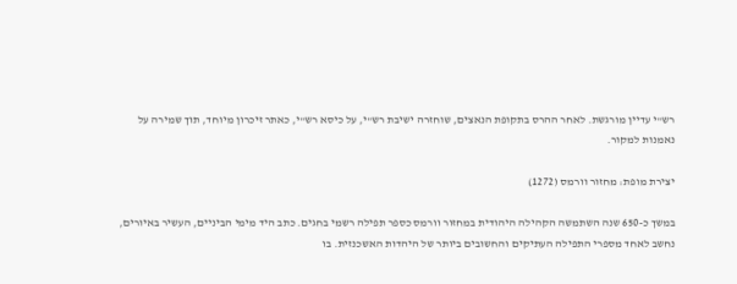רש"י עדיין מורגשת. לאחר ההרס בתקופת הנאצים, שוחזרה ישיבת רש"י, על כיסא רש"י, כאתר זיכרון מיוחד, תוך שמירה על נאמנות למקור.

יצירת מופת: מחזור וורמס (1272)

במשך כ-650 שנה השתמשה הקהילה היהודית במחזור וורמס כספר תפילה רשמי בחגים. כתב היד מימי הביניים, העשיר באיורים, נחשב לאחד מספרי התפילה העתיקים והחשובים ביותר של היהדות האשכנזית. בו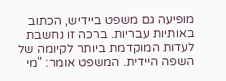מופיעה גם משפט ביידיש, הכתוב באותיות עבריות. ברכה זו נחשבת לעדות המוקדמת ביותר לקיומה של השפה היידית. המשפט אומר: "מי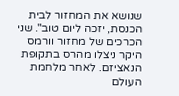שנושא את המחזור לבית הכנסת, יזכה ליום טוב". שני הכרכים של מחזור וורמס היקר ניצלו מהרס בתקופת הנאציזם. לאחר מלחמת העולם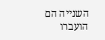השנייה הם הועברו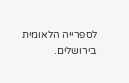לספרייה הלאומית בירושלים.